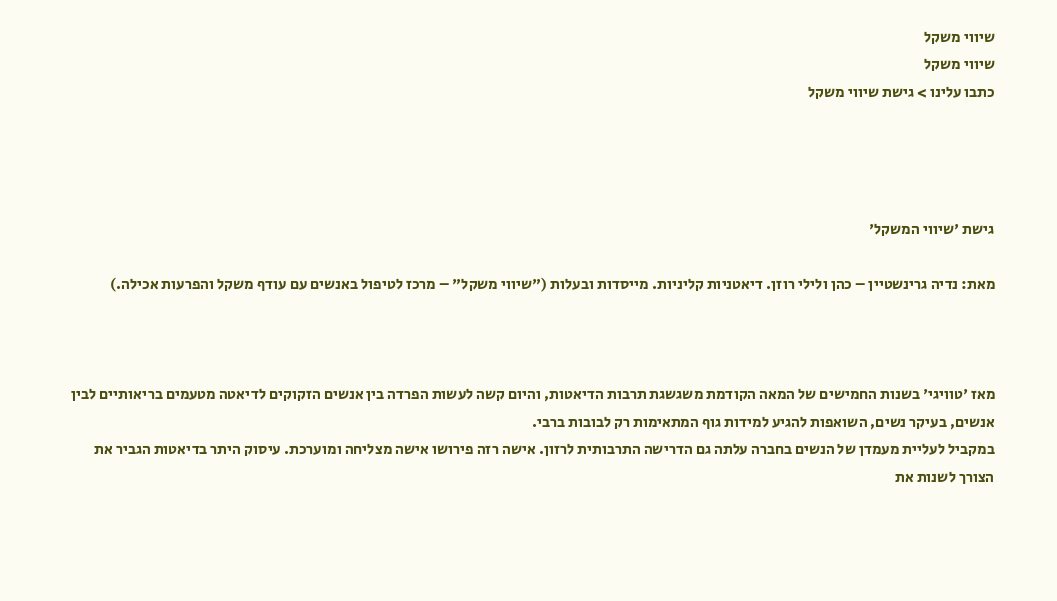שיווי משקל
שיווי משקל
כתבו עלינו > גישת שיווי משקל




גישת 'שיווי המשקל'

מאת: נדיה גרינשטיין – כהן ולילי רוזן. דיאטניות קליניות. מייסדות ובעלות ("שיווי משקל" – מרכז לטיפול באנשים עם עודף משקל והפרעות אכילה.)



מאז 'טוויגי' בשנות החמישים של המאה הקודמת משגשגת תרבות הדיאטות, והיום קשה לעשות הפרדה בין אנשים הזקוקים לדיאטה מטעמים בריאותיים לבין אנשים, בעיקר נשים, השואפות להגיע למידות גוף המתאימות רק לבובות ברבי.
במקביל לעליית מעמדן של הנשים בחברה עלתה גם הדרישה התרבותית לרזון. אישה רזה פירושו אישה מצליחה ומוערכת. עיסוק היתר בדיאטות הגביר את הצורך לשנות את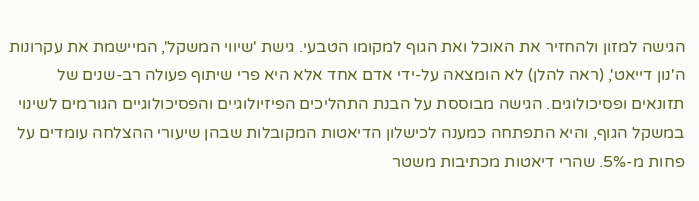הגישה למזון ולהחזיר את האוכל ואת הגוף למקומו הטבעי. גישת 'שיווי המשקל', המיישמת את עקרונות ה'נון דייאט', (ראה להלן) לא הומצאה על-ידי אדם אחד אלא היא פרי שיתוף פעולה רב-שנים של תזונאים ופסיכולוגים. הגישה מבוססת על הבנת התהליכים הפיזיולוגיים והפסיכולוגיים הגורמים לשינוי במשקל הגוף, והיא התפתחה כמענה לכישלון הדיאטות המקובלות שבהן שיעורי ההצלחה עומדים על פחות מ-5%. שהרי דיאטות מכתיבות משטר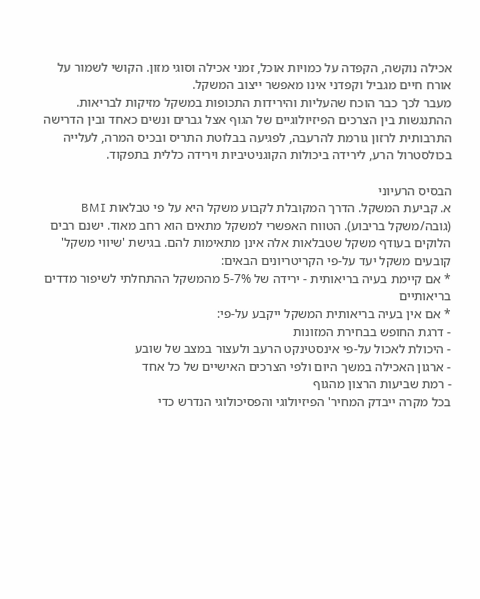אכילה נוקשה, הקפדה על כמויות אוכל, זמני אכילה וסוגי מזון. הקושי לשמור על אורח חיים מגביל וקפדני אינו מאפשר ייצוב המשקל.
מעבר לכך כבר הוכח שהעליות והירידות התכופות במשקל מזיקות לבריאות. ההתנגשות בין הצרכים הפיזיולוגיים של הגוף אצל גברים ונשים כאחד ובין הדרישה התרבותית לרזון גורמת להרעבה, לפגיעה בבלוטת התריס ובכיס המרה, לעלייה בכולסטרול הרע, לירידה ביכולות הקוגניטיביות וירידה כללית בתפקוד.

הבסיס הרעיוני
א. קביעת המשקל. הדרך המקובלת לקבוע משקל היא על פי טבלאות BMI (גובה/משקל בריבוע). הטווח האפשרי למשקל מתאים הוא רחב מאוד. ישנם רבים הלוקים בעודף משקל שטבלאות אלה אינן מתאימות להם. בגישת 'שיווי משקל' קובעים משקל יעד על-פי הקריטריונים הבאים:
* אם קיימת בעיה בריאותית - ירידה של 7%-5 מהמשקל ההתחלתי לשיפור מדדים בריאותיים
* אם אין בעיה בריאותית המשקל ייקבע על-פי:
- דרגת החופש בבחירת המזונות
- היכולת לאכול על-פי אינסטינקט הרעב ולעצור במצב של שובע
- ארגון האכילה במשך היום ולפי הצרכים האישיים של כל אחד
- רמת שביעות הרצון מהגוף
בכל מקרה ייבדק המחיר' הפיזיולוגי והפסיכולוגי הנדרש כדי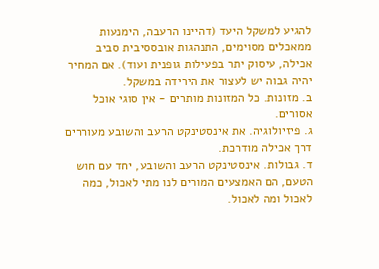להגיע למשקל היעד (דהיינו הרעבה, הימנעות ממאכלים מסוימים, התנהגות אובססיבית סביב אכילה, עיסוק יתר בפעילות גופנית ועוד). אם המחיר יהיה גבוה יש לעצור את הירידה במשקל.
ב. מזונות. כל המזונות מותרים - אין סוגי אוכל אסורים.
ג. פיזיולוגיה. את אינסטינקט הרעב והשובע מעוררים דרך אכילה מודרכת.
ד. גבולות. אינסטינקט הרעב והשובע, יחד עם חוש הטעם, הם האמצעים המורים לנו מתי לאכול, כמה לאכול ומה לאכול.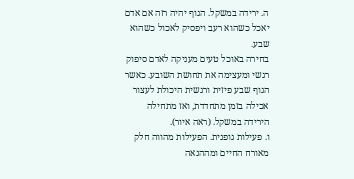ה. ירידה במשקל. הגוף יהיה רזה אם אדם יאכל כשהוא רעב ויפסיק לאכול כשהוא שבע.
בחירה באוכל טעים מעניקה לאדם סיפוק רגשי ומעצימה את תחושת השובע. כאשר הגוף שבע פיזית ורגשית היכולת לעצור אכילה בזמן מתחדדת, ואז מתחילה הירידה במשקל. (ראה איור).
ו. פעילות גופנית. הפעילות מהווה חלק מאורח החיים ומההנאה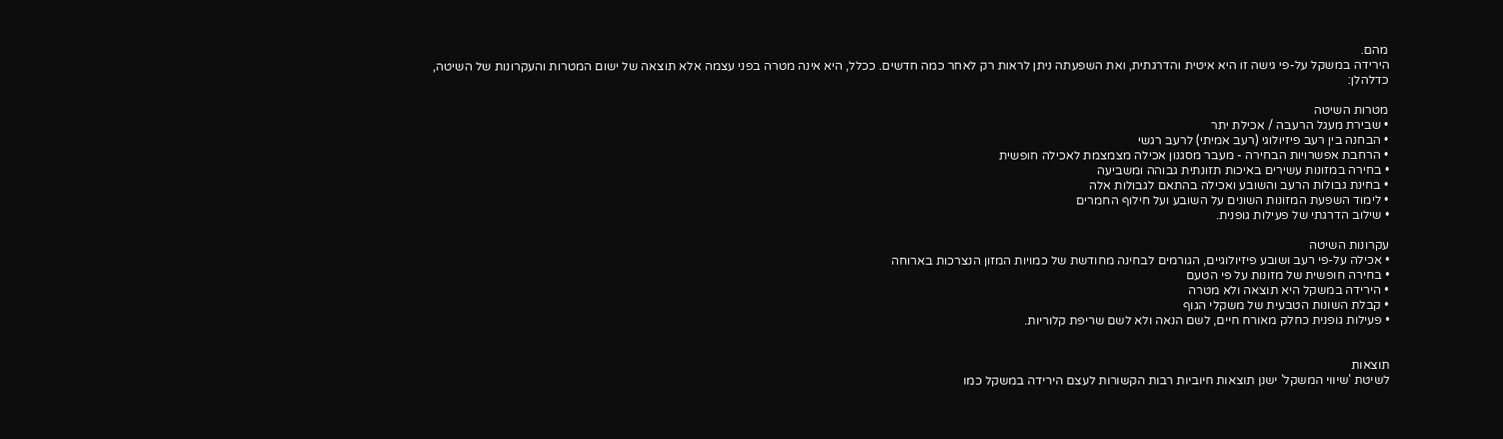מהם.
הירידה במשקל על-פי גישה זו היא איטית והדרגתית, ואת השפעתה ניתן לראות רק לאחר כמה חדשים. ככלל, היא אינה מטרה בפני עצמה אלא תוצאה של ישום המטרות והעקרונות של השיטה, כדלהלן:

מטרות השיטה
• שבירת מעגל הרעבה / אכילת יתר
• הבחנה בין רעב פיזיולוגי (רעב אמיתי) לרעב רגשי
• הרחבת אפשרויות הבחירה - מעבר מסגנון אכילה מצמצמת לאכילה חופשית
• בחירה במזונות עשירים באיכות תזונתית גבוהה ומשביעה
• בחינת גבולות הרעב והשובע ואכילה בהתאם לגבולות אלה
• לימוד השפעת המזונות השונים על השובע ועל חילוף החמרים
• שילוב הדרגתי של פעילות גופנית.

עקרונות השיטה
• אכילה על-פי רעב ושובע פיזיולוגיים, הגורמים לבחינה מחודשת של כמויות המזון הנצרכות בארוחה
• בחירה חופשית של מזונות על פי הטעם
• הירידה במשקל היא תוצאה ולא מטרה
• קבלת השונות הטבעית של משקלי הגוף
• פעילות גופנית כחלק מאורח חיים, לשם הנאה ולא לשם שריפת קלוריות.


תוצאות
לשיטת 'שיווי המשקל' ישנן תוצאות חיוביות רבות הקשורות לעצם הירידה במשקל כמו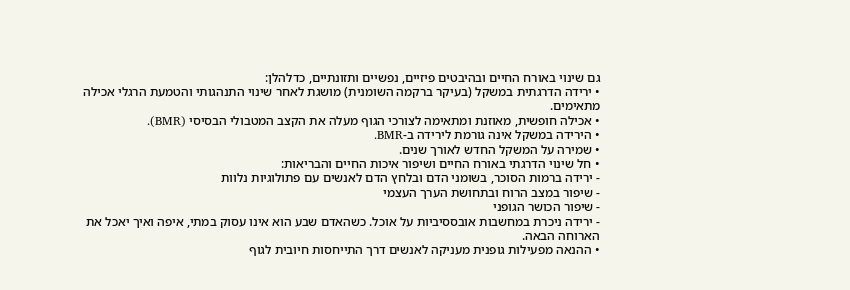גם שינוי באורח החיים ובהיבטים פיזיים, נפשיים ותזונתיים, כדלהלן:
• ירידה הדרגתית במשקל (בעיקר ברקמה השומנית) מושגת לאחר שינוי התנהגותי והטמעת הרגלי אכילה מתאימים.
• אכילה חופשית, מאוזנת ומתאימה לצורכי הגוף מעלה את הקצב המטבולי הבסיסי (BMR).
• הירידה במשקל אינה גורמת לירידה ב-BMR.
• שמירה על המשקל החדש לאורך שנים.
• חל שינוי הדרגתי באורח החיים ושיפור איכות החיים והבריאות:
- ירידה ברמות הסוכר, בשומני הדם ובלחץ הדם לאנשים עם פתולוגיות נלוות
- שיפור במצב הרוח ובתחושת הערך העצמי
- שיפור הכושר הגופני
- ירידה ניכרת במחשבות אובססיביות על אוכל. כשהאדם שבע הוא אינו עסוק במתי, איפה ואיך יאכל את הארוחה הבאה.
• ההנאה מפעילות גופנית מעניקה לאנשים דרך התייחסות חיובית לגוף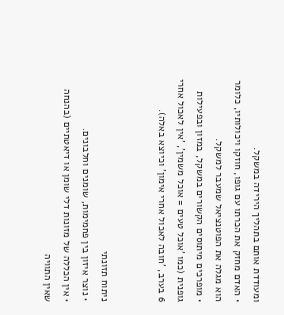ומעודדת אותם בתהליך הירידה במשקל.
• האדם מחזק את הכרתו עם גופו, חוזקו ויכולותיו, כלומר הוא מגלה את הפוטנציאל שמעבר למשקל.
• מופרכים מיתוסים הקשורים במשקל, במזון ובפעילות גופנית (כמו 'אוכל טעים = אוכל משמין', 'אין לאכול אחרי 6 בערב, 'חובה לאכול אחרי אימון' וכיוצא באלה).


ניתוח תזונתי
• נוצר איזון בין פחמימות, שומנים וחלבונים.
• אין הכללה של מזונות דלי שומן או דיאטתיים (בהנחה שאין התוויה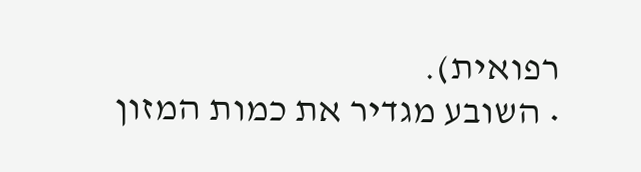רפואית).
• השובע מגדיר את כמות המזון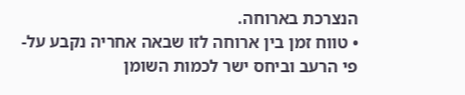הנצרכת בארוחה.
• טווח זמן בין ארוחה לזו שבאה אחריה נקבע על-פי הרעב וביחס ישר לכמות השומן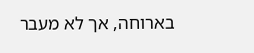בארוחה, אך לא מעבר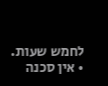לחמש שעות.
• אין סכנה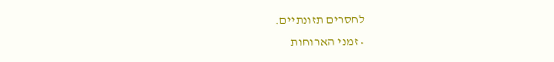לחסרים תזונתיים.
• זמני הארוחות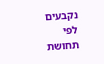נקבעים לפי תחושת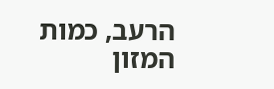הרעב, כמות המזון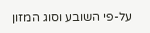על-פי השובע וסוג המזון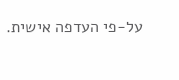על-פי העדפה אישית.